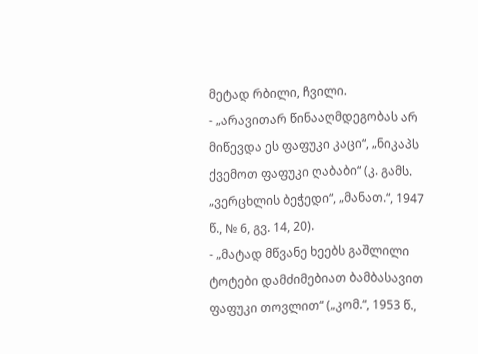მეტად რბილი, ჩვილი.
- „არავითარ წინააღმდეგობას არ მიწევდა ეს ფაფუკი კაცი“, „ნიკაპს ქვემოთ ფაფუკი ღაბაბი“ (კ. გამს. „ვერცხლის ბეჭედი“, „მანათ.“, 1947 წ., № 6, გვ. 14, 20).
- „მატად მწვანე ხეებს გაშლილი ტოტები დამძიმებიათ ბამბასავით ფაფუკი თოვლით“ („კომ.“, 1953 წ.,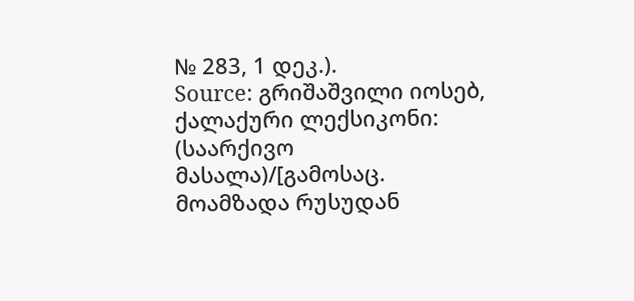№ 283, 1 დეკ.).
Source: გრიშაშვილი იოსებ, ქალაქური ლექსიკონი: (საარქივო მასალა)/[გამოსაც. მოამზადა რუსუდან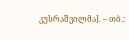კუსრაშვილმა]. – თბ.: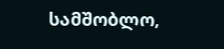სამშობლო,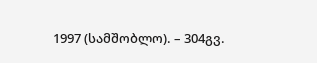1997 (სამშობლო). – 304გვ.